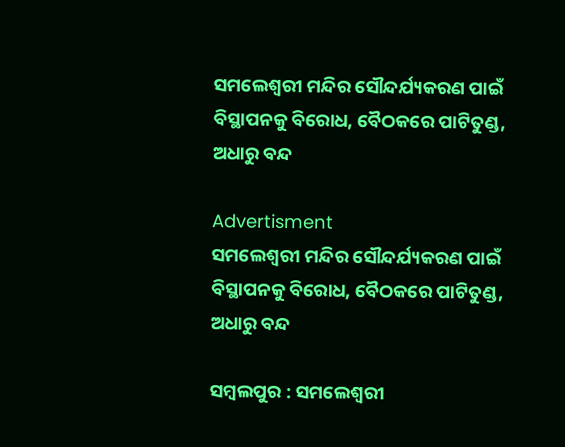ସମଲେଶ୍ବରୀ ମନ୍ଦିର ସୌନ୍ଦର୍ଯ୍ୟକରଣ ପାଇଁ ବିସ୍ଥାପନକୁ ବିରୋଧ, ବୈଠକରେ ପାଟିତୁଣ୍ଡ, ଅଧାରୁ ବନ୍ଦ

Advertisment
ସମଲେଶ୍ବରୀ ମନ୍ଦିର ସୌନ୍ଦର୍ଯ୍ୟକରଣ ପାଇଁ ବିସ୍ଥାପନକୁ ବିରୋଧ, ବୈଠକରେ ପାଟିତୁଣ୍ଡ, ଅଧାରୁ ବନ୍ଦ

ସମ୍ବଲପୁର : ସମଲେଶ୍ବରୀ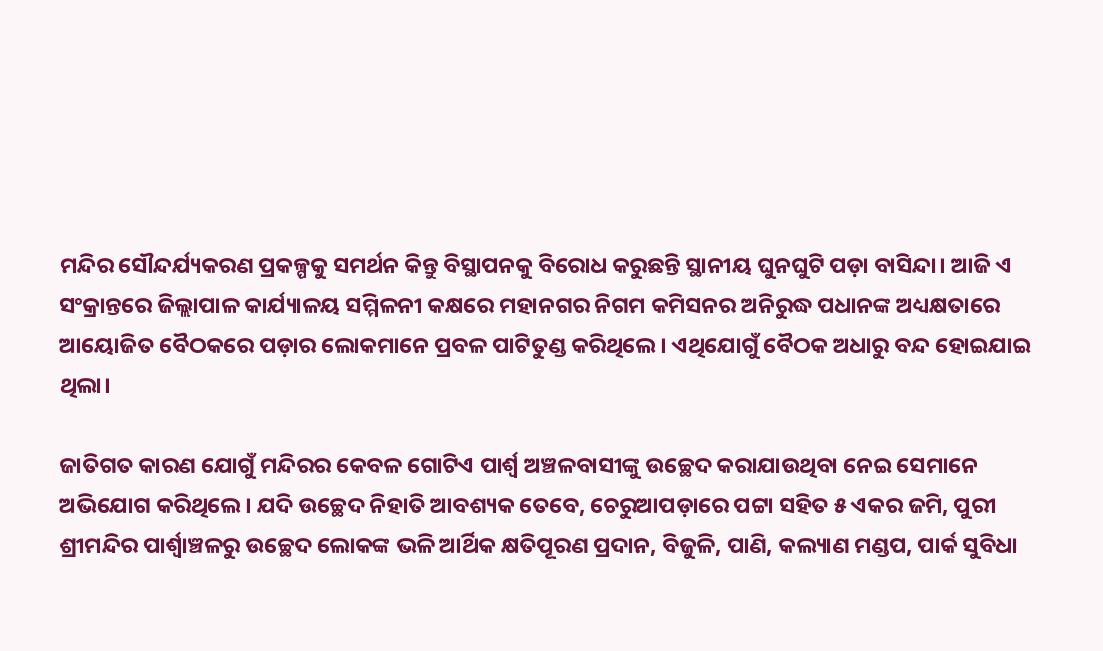ମନ୍ଦିର ସୌନ୍ଦର୍ଯ୍ୟକରଣ ପ୍ରକଳ୍ପକୁ ସମର୍ଥନ କିନ୍ତୁ ବିସ୍ଥାପନକୁ ବିରୋଧ କରୁଛନ୍ତି ସ୍ଥାନୀୟ ଘୁନଘୁଟି ପଡ଼ା ବାସିନ୍ଦା। ଆଜି ଏ ସଂକ୍ରାନ୍ତରେ ଜିଲ୍ଲାପାଳ କାର୍ଯ୍ୟାଳୟ ସମ୍ମିଳନୀ କକ୍ଷରେ ମହାନଗର ନିଗମ କମିସନର ଅନିରୁଦ୍ଧ ପଧାନଙ୍କ ଅଧ୍ୟକ୍ଷତାରେ ଆୟୋଜିତ ବୈଠକରେ ପଡ଼ାର ଲୋକମାନେ ପ୍ରବଳ ପାଟିତୁଣ୍ଡ କରିଥିଲେ। ଏଥିଯୋଗୁଁ ବୈଠକ ଅଧାରୁ ବନ୍ଦ ହୋଇଯାଇ ଥିଲା।

ଜାତିଗତ କାରଣ ଯୋଗୁଁ ମନ୍ଦିରର କେବଳ ଗୋଟିଏ ପାର୍ଶ୍ବ ଅଞ୍ଚଳବାସୀଙ୍କୁ ଉଚ୍ଛେଦ କରାଯାଉଥିବା ନେଇ ସେମାନେ ଅଭିଯୋଗ କରିଥିଲେ। ଯଦି ଉଚ୍ଛେଦ ନିହାତି ଆବଶ୍ୟକ ତେବେ, ଚେରୁଆପଡ଼ାରେ ପଟ୍ଟା ସହିତ ୫ ଏକର ଜମି, ପୁରୀ ଶ୍ରୀମନ୍ଦିର ପାର୍ଶ୍ବାଞ୍ଚଳରୁ ଉଚ୍ଛେଦ ଲୋକଙ୍କ ଭଳି ଆର୍ଥିକ କ୍ଷତିପୂରଣ ପ୍ରଦାନ, ବିଜୁଳି, ପାଣି, କଲ୍ୟାଣ ମଣ୍ଡପ, ପାର୍କ ସୁବିଧା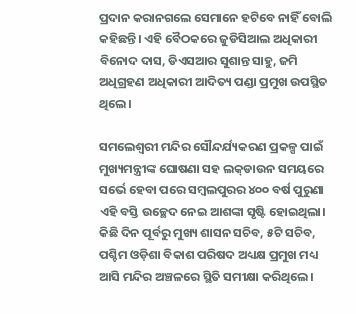ପ୍ରଦାନ କରାନଗଲେ ସେମାନେ ହଟିବେ ନାହିଁ ବୋଲି କହିଛନ୍ତି। ଏହି ବୈଠକରେ ଜୁଡିସିଆଲ ଅଧିକାରୀ ବିନୋଦ ଦାସ, ଡିଏସଆର ସୁଶାନ୍ତ ସାହୁ, ଜମି ଅଧିଗ୍ରହଣ ଅଧିକାରୀ ଆଦିତ୍ୟ ପଣ୍ଡା ପ୍ରମୁଖ ଉପସ୍ଥିତ ଥିଲେ।

ସମଲେଶ୍ବରୀ ମନ୍ଦିର ସୌନ୍ଦର୍ଯ୍ୟକରଣ ପ୍ରକଳ୍ପ ପାଇଁ ମୁଖ୍ୟମନ୍ତ୍ରୀଙ୍କ ଘୋଷଣା ସହ ଲକ୍‌ଡାଉନ ସମୟରେ ସର୍ଭେ ହେବା ପରେ ସମ୍ବଲପୁରର ୪୦୦ ବର୍ଷ ପୁରୁଣା ଏହି ବସ୍ତି ଉଚ୍ଛେଦ ନେଇ ଆଶଙ୍କା ସୃଷ୍ଟି ହୋଇଥିଲା। କିଛି ଦିନ ପୂର୍ବରୁ ମୁଖ୍ୟ ଶାସନ ସଚିବ, ୫ଟି ସଚିବ, ପଶ୍ଚିମ ଓଡ଼ିଶା ବିକାଶ ପରିଷଦ ଅଧ୍ୟକ୍ଷ ପ୍ରମୁଖ ମଧ୍ୟ ଆସି ମନ୍ଦିର‌ ଅଞ୍ଚଳରେ ସ୍ଥିତି ସମୀକ୍ଷା କରିଥିଲେ।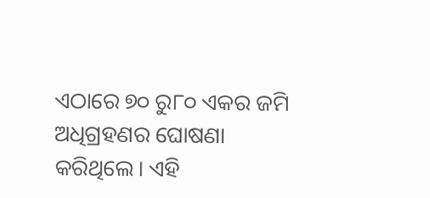ଏଠାରେ ୭୦ ରୁ୮୦ ଏକର ଜମି ଅଧିଗ୍ରହଣର ଘୋଷଣା କରିଥିଲେ। ଏହି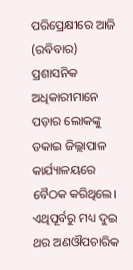ପରିପ୍ରେକ୍ଷୀରେ ଆଜି (ରବିବାର) ପ୍ରଶାସନିକ ଅଧିକାରୀମାନେ ପଡ଼ାର ଲୋକଙ୍କୁ ଡକାଇ ଜିଲ୍ଲାପାଳ କାର୍ଯ୍ୟାଳୟରେ ବୈଠକ କରିଥିଲେ। ଏଥିପୂର୍ବରୁ ମଧ୍ୟ ଦୁଇ ଥର ଅଣଔପଚାରିକ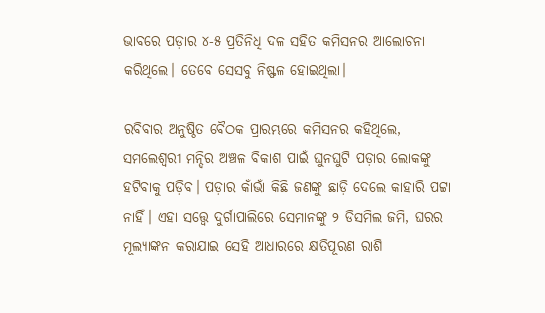ଭାବରେ ପଡ଼ାର ୪-୫ ପ୍ରତିନିଧି ଦଳ ସହିତ କମିସନର ଆଲୋଚନା କରିଥିଲେ। ତେବେ ସେସବୁ ନିଷ୍ଫଳ ହୋଇଥିଲା।

ରବିବାର ଅନୁଷ୍ଠିତ ବୈଠକ ପ୍ରାରମ୍ଭରେ କମିସନର କହିଥିଲେ, ସମଲେଶ୍ବରୀ ମନ୍ଦିର ଅଞ୍ଚଳ ବିକାଶ ପାଇଁ ଘୁନଘୁଟି ପଡ଼ାର ଲୋକଙ୍କୁ ହଟିବାକୁ ପଡ଼ିବ। ପଡ଼ାର କାଁଭାଁ କିଛି ଜଣଙ୍କୁ ଛାଡ଼ି ଦେଲେ କାହାରି ପଟ୍ଟା ନାହିଁ। ଏହା ସତ୍ତ୍ବେ ଦୁର୍ଗାପାଲିରେ ସେମାନଙ୍କୁ ୨ ଡିସମିଲ ଜମି, ଘରର ମୂଲ୍ୟାଙ୍କନ କରାଯାଇ ସେହି ଆଧାରରେ କ୍ଷତିପୂରଣ ରାଶି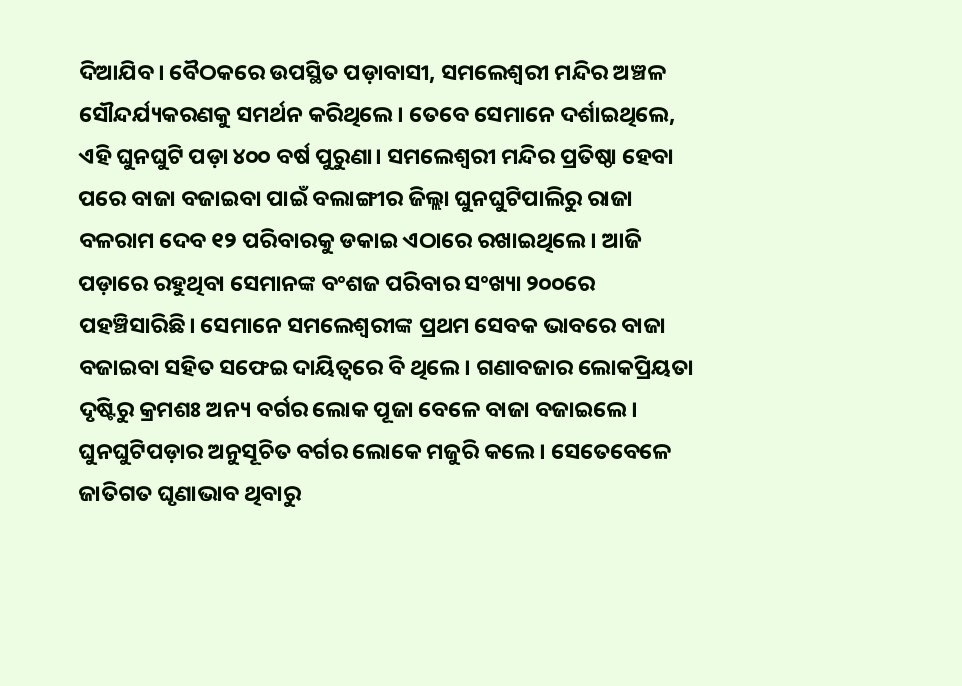ଦିଆଯିବ। ବୈଠକରେ ଉପସ୍ଥିତ ପଡ଼ାବାସୀ, ସମଲେଶ୍ବରୀ ମନ୍ଦିର ଅଞ୍ଚଳ ସୌନ୍ଦର୍ଯ୍ୟକରଣକୁ ସମର୍ଥନ କରିଥିଲେ। ତ‌େବେ ସେମାନେ ଦର୍ଶାଇଥିଲେ, ଏହି ଘୁନଘୁଟି ପଡ଼ା ୪୦୦ ବର୍ଷ ପୁରୁଣା। ସମଲେଶ୍ବରୀ ମନ୍ଦିର ପ୍ରତିଷ୍ଠା ହେବା ପରେ ବାଜା ବଜାଇବା ପାଇଁ ବଲାଙ୍ଗୀର ଜିଲ୍ଲା ଘୁନଘୁଟିପାଲିରୁ ରାଜା ବଳରାମ ଦେବ ୧୨ ପରିବାରକୁ ଡକାଇ ଏଠାରେ ରଖାଇଥିଲେ। ଆଜି ପଡ଼ାରେ ରହୁଥିବା ସେମାନଙ୍କ ବଂଶଜ ପରିବାର ସଂଖ୍ୟା ୨୦୦ରେ ପହଞ୍ଚିସାରିଛି। ସେମାନେ ସମଲେଶ୍ବରୀଙ୍କ ପ୍ରଥମ ସେବକ ଭାବରେ ବାଜା ବଜାଇବା ସହିତ ସଫେଇ ଦାୟିତ୍ବରେ ବି ଥିଲେ। ଗଣାବଜାର ଲୋକପ୍ରିୟତା ଦୃଷ୍ଟିରୁ କ୍ରମଶଃ ଅନ୍ୟ ବର୍ଗର ଲୋକ ପୂଜା ବେଳେ ବାଜା ବଜାଇଲେ। ଘୁନଘୁଟିପଡ଼ାର ଅନୁସୂଚିତ ବର୍ଗର ଲୋକେ ମଜୁରି କଲେ। ସେତେବେଳେ ଜାତିଗତ ଘୃଣାଭାବ ଥିବାରୁ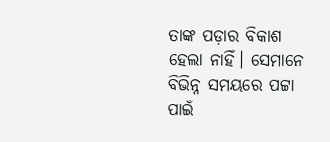ତାଙ୍କ ପଡ଼ାର ବିକାଶ ହେଲା ନାହିଁ। ସେମାନେ ବିଭିନ୍ନ ସମୟରେ ପଟ୍ଟା ପାଇଁ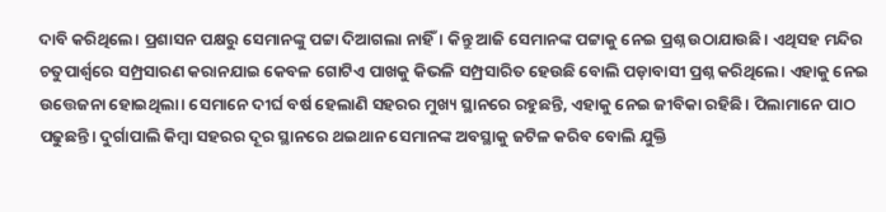ଦାବି କରିଥିଲେ। ପ୍ରଶାସନ ପକ୍ଷରୁ ସେମାନଙ୍କୁ ପଟ୍ଟା ଦିଆଗଲା ନାହିଁ। କିନ୍ତୁ ଆଜି ସେମାନଙ୍କ ପଟ୍ଟାକୁ ନେଇ ପ୍ରଶ୍ନ ଉଠାଯାଉଛି। ଏଥିସହ ମନ୍ଦିର ଚତୁପାର୍ଶ୍ବରେ ସମ୍ପ୍ରସାରଣ କରାନଯାଇ କେବଳ ଗୋଟିଏ ପାଖକୁ କିଭଳି ସମ୍ପ୍ରସାରିତ ହେଉଛି ବୋଲି ପଡ଼ାବାସୀ ପ୍ରଶ୍ନ କରିଥିଲେ। ଏହାକୁ ନେଇ ଉତ୍ତେଜନା ହୋଇଥିଲା। ସେମାନେ ଦୀର୍ଘ ବର୍ଷ ହେଲାଣି ସହରର ମୁଖ୍ୟ ସ୍ଥାନରେ ରହୁଛନ୍ତି, ଏହାକୁ ନେଇ ଜୀବିକା ରହିଛି। ପିଲାମାନେ ପାଠ ପଢୁଛନ୍ତି। ଦୁର୍ଗାପାଲି କିମ୍ବା ସହରର ଦୂର ସ୍ଥାନରେ ଥଇଥାନ ସେମାନଙ୍କ ଅବସ୍ଥାକୁ ଜଟିଳ କରିବ ବୋଲି ଯୁକ୍ତି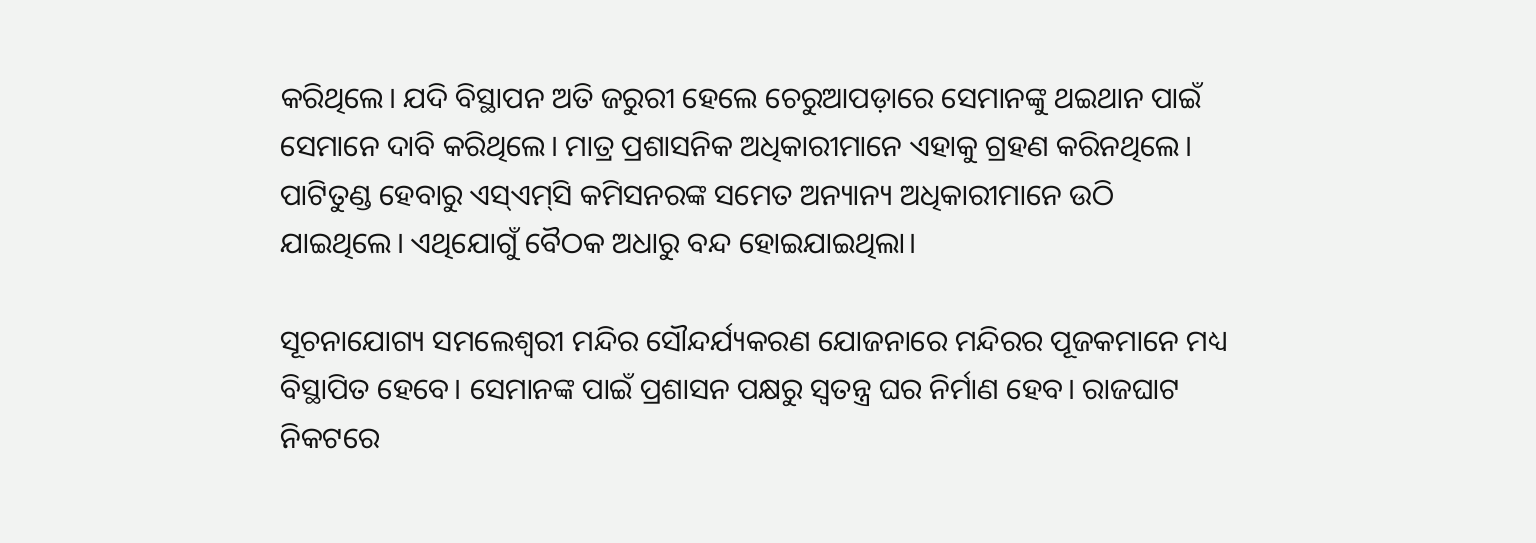କରିଥିଲେ। ଯଦି ବିସ୍ଥାପନ ଅତି ଜରୁରୀ ହେଲେ ଚେରୁଆପଡ଼ାରେ ସେମାନଙ୍କୁ ଥଇଥାନ ପାଇଁ ସେମାନେ ଦାବି କରିଥିଲେ। ମାତ୍ର ପ୍ରଶାସନିକ ଅଧିକାରୀମାନେ ଏହାକୁ ଗ୍ରହଣ କରିନଥିଲେ। ପାଟିତୁଣ୍ଡ ହେବାରୁ ଏସ୍‌ଏମ୍‌ସି କମିସନରଙ୍କ ସମେତ ଅନ୍ୟାନ୍ୟ ଅଧିକାରୀମାନେ ଉଠି ଯାଇଥିଲେ। ଏଥିଯୋଗୁଁ ବୈଠକ ଅଧାରୁ ବନ୍ଦ ହୋଇଯାଇଥିଲା।

ସୂଚନାଯୋଗ୍ୟ ସମଲେଶ୍ବରୀ ମନ୍ଦିର ସୌନ୍ଦର୍ଯ୍ୟକରଣ ଯୋଜନାରେ ମନ୍ଦିରର ପୂଜକମାନେ ମଧ୍ୟ ବିସ୍ଥାପିତ ହେବେ। ସେମାନଙ୍କ ପାଇଁ ପ୍ରଶାସନ ପକ୍ଷରୁ ସ୍ବତନ୍ତ୍ର ଘର ନିର୍ମାଣ ହେବ। ରାଜଘାଟ ନିକଟରେ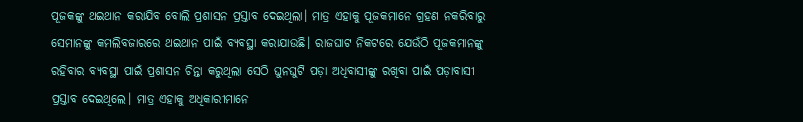ପୂଜକଙ୍କୁ ଥଇଥାନ କରାଯିବ ବୋଲି ପ୍ରଶାସନ ପ୍ରସ୍ତାବ ଦେଇଥିଲା। ମାତ୍ର ଏହାକୁ ପୂଜକମାନେ ଗ୍ରହଣ ନକରିବାରୁ ସେମାନଙ୍କୁ କମଲିବଜାରରେ ଥଇଥାନ ପାଇଁ ବ୍ୟବସ୍ଥା କରାଯାଉଛି। ରାଜଘାଟ ନିକଟରେ ଯେଉଁଠି ପୂଜକମାନଙ୍କୁ ରହିବାର ବ୍ୟବସ୍ଥା ପାଇଁ ପ୍ରଶାସନ ଚିନ୍ତା କରୁଥିଲା ସେଠି ଘୁନଘୁଟି ପଡ଼ା ଅଧିବାସୀଙ୍କୁ ରଖିବା ପାଇଁ ପଡ଼ାବାସୀ ପ୍ରସ୍ତାବ ଦେଇଥିଲେ। ମାତ୍ର ଏହାକୁ ଅଧିକାରୀମାନେ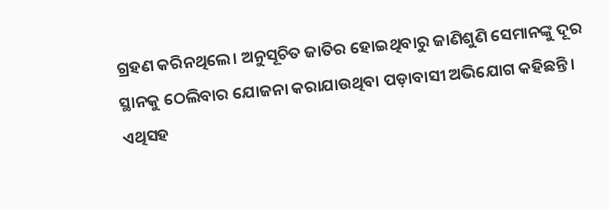ଗ୍ରହଣ କରିନଥିଲେ। ଅନୁସୂଚିତ ଜାତିର ହୋଇଥିବାରୁ ଜାଣିଶୁଣି ସେମାନଙ୍କୁ ଦୂର ସ୍ଥାନକୁ ଠେଲିବାର ଯୋଜନା କରାଯାଉଥିବା ପଡ଼ାବାସୀ ଅଭିଯୋଗ କହିଛନ୍ତି। ଏଥିସହ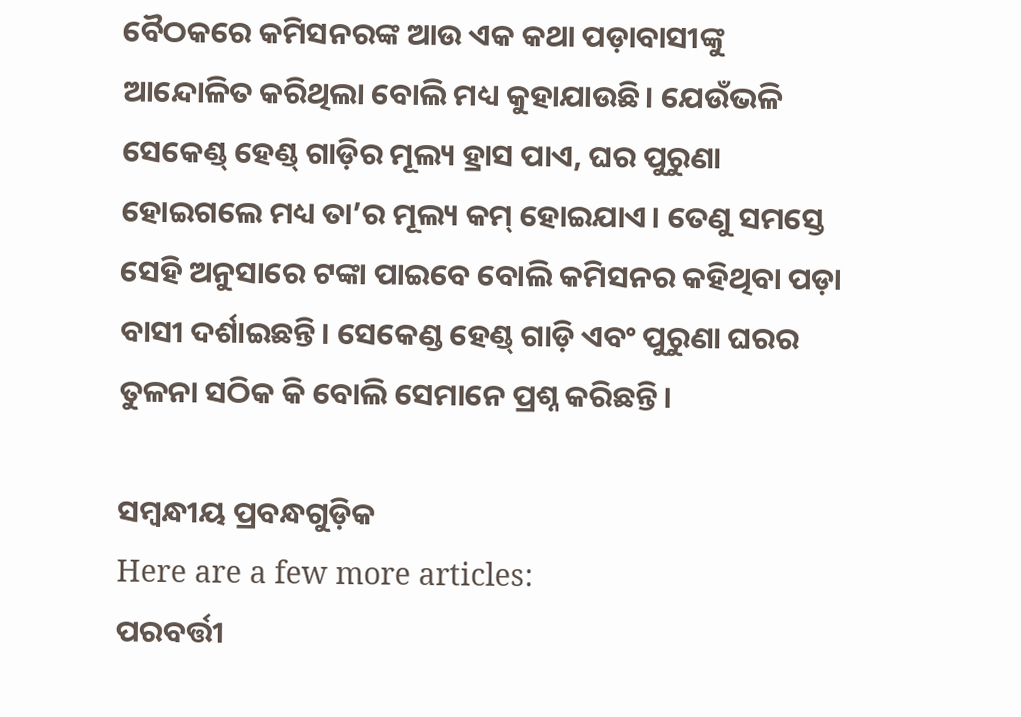ବୈଠକରେ କମିସନରଙ୍କ ଆଉ ଏକ କଥା ପଡ଼ାବାସୀଙ୍କୁ ଆନ୍ଦୋଳିତ କରିଥିଲା ବୋଲି ମଧ୍ୟ କୁହାଯାଉଛି। ଯେଉଁଭଳି ସେକେଣ୍ଡ୍‌ ହେଣ୍ଡ୍‌ ଗାଡ଼ିର ମୂଲ୍ୟ ହ୍ରାସ ପାଏ, ଘର ପୁରୁଣା ହୋଇଗଲେ ମଧ୍ୟ ତା’ର ମୂଲ୍ୟ କମ୍‌ ହୋଇଯାଏ। ତେଣୁ ସମସ୍ତେ ସେହି ଅନୁସାରେ ଟଙ୍କା ପାଇବେ ବୋଲି କମିସନର କହିଥିବା ପଡ଼ା ବାସୀ ଦର୍ଶାଇଛନ୍ତି। ସେକେଣ୍ଡ ହେଣ୍ଡ୍‌ ଗାଡ଼ି ଏବଂ ପୁରୁଣା ଘରର ତୁଳନା ସଠିକ କି ବୋଲି ସେମାନେ ପ୍ରଶ୍ନ କରିଛନ୍ତି।

ସମ୍ବନ୍ଧୀୟ ପ୍ରବନ୍ଧଗୁଡ଼ିକ
Here are a few more articles:
ପରବର୍ତ୍ତୀ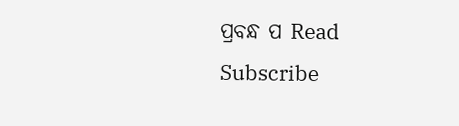ପ୍ରବନ୍ଧ ପ Read
Subscribe